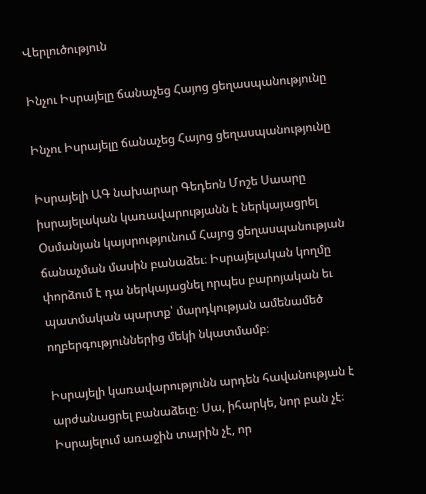Վերլուծություն

Ինչու Իսրայելը ճանաչեց Հայոց ցեղասպանությունը

Ինչու Իսրայելը ճանաչեց Հայոց ցեղասպանությունը

Իսրայելի ԱԳ նախարար Գեդեոն Մոշե Սաարը իսրայելական կառավարությանն է ներկայացրել Օսմանյան կայսրությունում Հայոց ցեղասպանության ճանաչման մասին բանաձեւ։ Իսրայելական կողմը փորձում է դա ներկայացնել որպես բարոյական եւ պատմական պարտք՝ մարդկության ամենամեծ ողբերգություններից մեկի նկատմամբ։

Իսրայելի կառավարությունն արդեն հավանության է արժանացրել բանաձեւը։ Սա, իհարկե, նոր բան չէ։ Իսրայելում առաջին տարին չէ, որ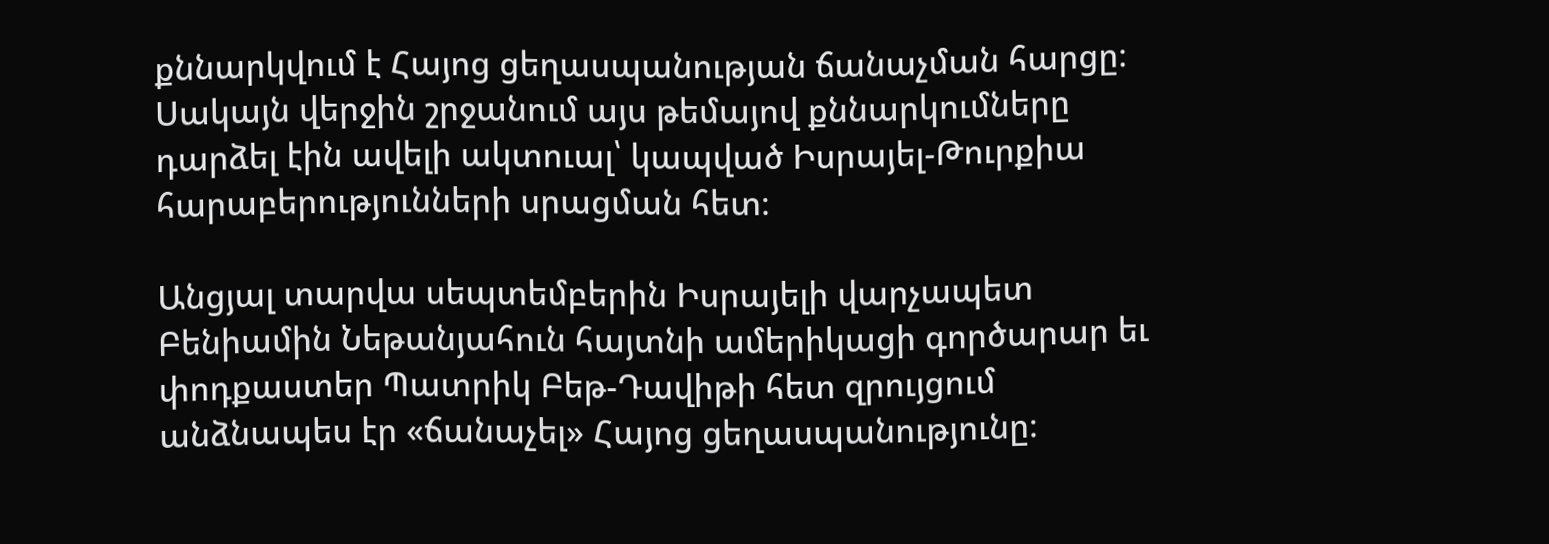քննարկվում է Հայոց ցեղասպանության ճանաչման հարցը։ Սակայն վերջին շրջանում այս թեմայով քննարկումները դարձել էին ավելի ակտուալ՝ կապված Իսրայել-Թուրքիա հարաբերությունների սրացման հետ։

Անցյալ տարվա սեպտեմբերին Իսրայելի վարչապետ Բենիամին Նեթանյահուն հայտնի ամերիկացի գործարար եւ փոդքաստեր Պատրիկ Բեթ-Դավիթի հետ զրույցում անձնապես էր «ճանաչել» Հայոց ցեղասպանությունը։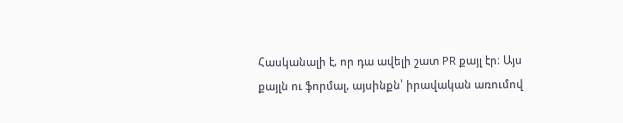Հասկանալի է, որ դա ավելի շատ PR քայլ էր։ Այս քայլն ու ֆորմալ, այսինքն՝ իրավական առումով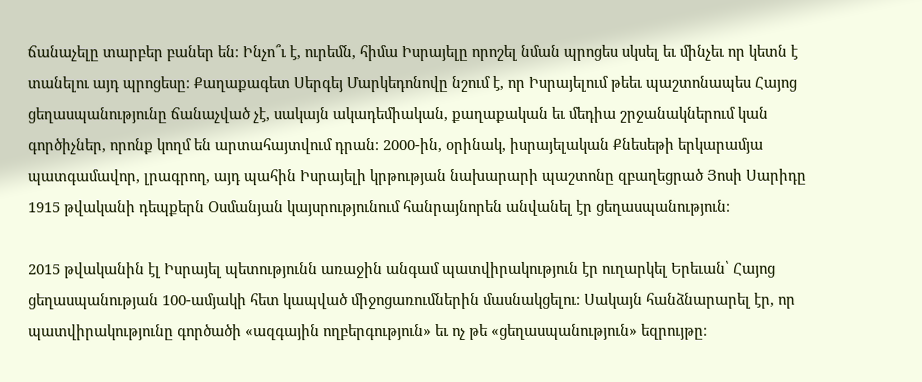ճանաչելը տարբեր բաներ են։ Ինչո՞ւ է, ուրեմն, հիմա Իսրայելը որոշել նման պրոցես սկսել եւ մինչեւ որ կետն է տանելու այդ պրոցեսը։ Քաղաքագետ Սերգեյ Մարկեդոնովը նշում է, որ Իսրայելում թեեւ պաշտոնապես Հայոց ցեղասպանությունը ճանաչված չէ, սակայն ակադեմիական, քաղաքական եւ մեդիա շրջանակներում կան գործիչներ, որոնք կողմ են արտահայտվում դրան։ 2000-ին, օրինակ, իսրայելական Քնեսեթի երկարամյա պատգամավոր, լրագրող, այդ պահին Իսրայելի կրթության նախարարի պաշտոնը զբաղեցրած Յոսի Սարիդը 1915 թվականի դեպքերն Օսմանյան կայսրությունում հանրայնորեն անվանել էր ցեղասպանություն։

2015 թվականին էլ Իսրայել պետությունն առաջին անգամ պատվիրակություն էր ուղարկել Երեւան՝ Հայոց ցեղասպանության 100-ամյակի հետ կապված միջոցառումներին մասնակցելու։ Սակայն հանձնարարել էր, որ պատվիրակությունը գործածի «ազգային ողբերգություն» եւ ոչ թե «ցեղասպանություն» եզրույթը։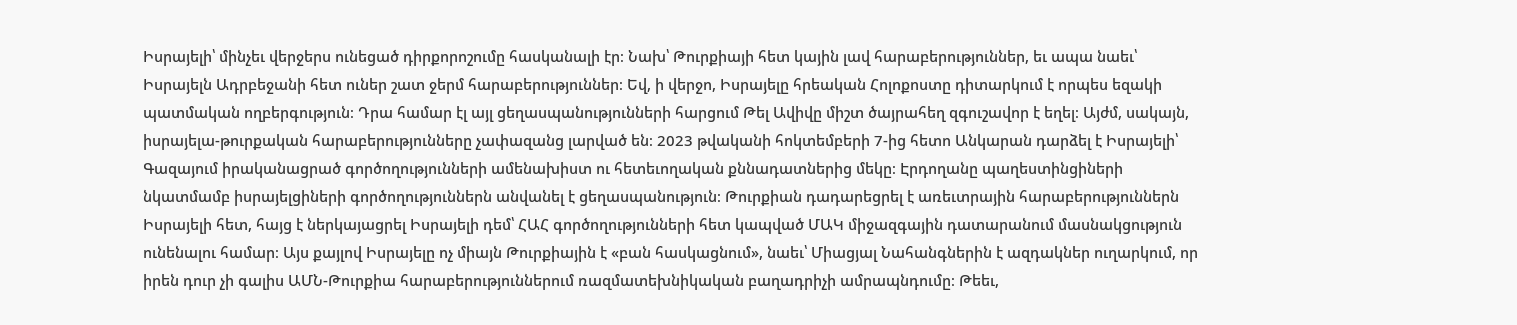Իսրայելի՝ մինչեւ վերջերս ունեցած դիրքորոշումը հասկանալի էր։ Նախ՝ Թուրքիայի հետ կային լավ հարաբերություններ, եւ ապա նաեւ՝ Իսրայելն Ադրբեջանի հետ ուներ շատ ջերմ հարաբերություններ։ Եվ, ի վերջո, Իսրայելը հրեական Հոլոքոստը դիտարկում է որպես եզակի պատմական ողբերգություն։ Դրա համար էլ այլ ցեղասպանությունների հարցում Թել Ավիվը միշտ ծայրահեղ զգուշավոր է եղել։ Այժմ, սակայն, իսրայելա-թուրքական հարաբերությունները չափազանց լարված են։ 2023 թվականի հոկտեմբերի 7-ից հետո Անկարան դարձել է Իսրայելի՝ Գազայում իրականացրած գործողությունների ամենախիստ ու հետեւողական քննադատներից մեկը։ Էրդողանը պաղեստինցիների նկատմամբ իսրայելցիների գործողություններն անվանել է ցեղասպանություն։ Թուրքիան դադարեցրել է առեւտրային հարաբերություններն Իսրայելի հետ, հայց է ներկայացրել Իսրայելի դեմ՝ ՀԱՀ գործողությունների հետ կապված ՄԱԿ միջազգային դատարանում մասնակցություն ունենալու համար։ Այս քայլով Իսրայելը ոչ միայն Թուրքիային է «բան հասկացնում», նաեւ՝ Միացյալ Նահանգներին է ազդակներ ուղարկում, որ իրեն դուր չի գալիս ԱՄՆ-Թուրքիա հարաբերություններում ռազմատեխնիկական բաղադրիչի ամրապնդումը։ Թեեւ,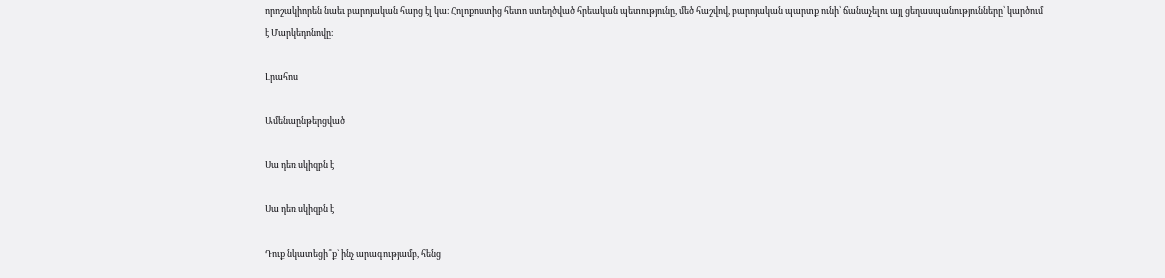որոշակիորեն նաեւ բարոյական հարց էլ կա։ Հոլոքոստից հետո ստեղծված հրեական պետությունը, մեծ հաշվով, բարոյական պարտք ունի՝ ճանաչելու այլ ցեղասպանությունները՝ կարծում է Մարկեդոնովը։

Լրահոս

Ամենաընթերցված

Սա դեռ սկիզբն է

Սա դեռ սկիզբն է

Դուք նկատեցի՞ք` ինչ արագությամբ, հենց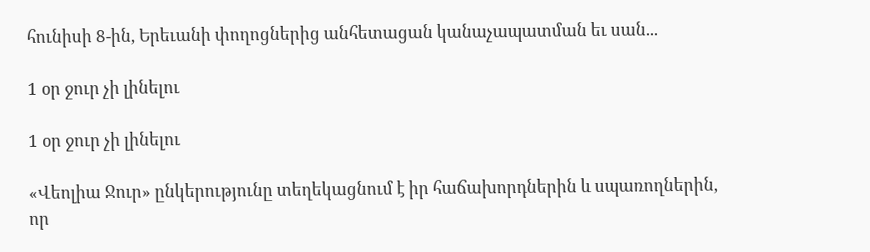հունիսի 8-ին, Երեւանի փողոցներից անհետացան կանաչապատման եւ սան...

1 օր ջուր չի լինելու

1 օր ջուր չի լինելու

«Վեոլիա Ջուր» ընկերությունը տեղեկացնում է իր հաճախորդներին և սպառողներին, որ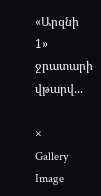«Արզնի 1» ջրատարի վթարվ...

×
Gallery Image